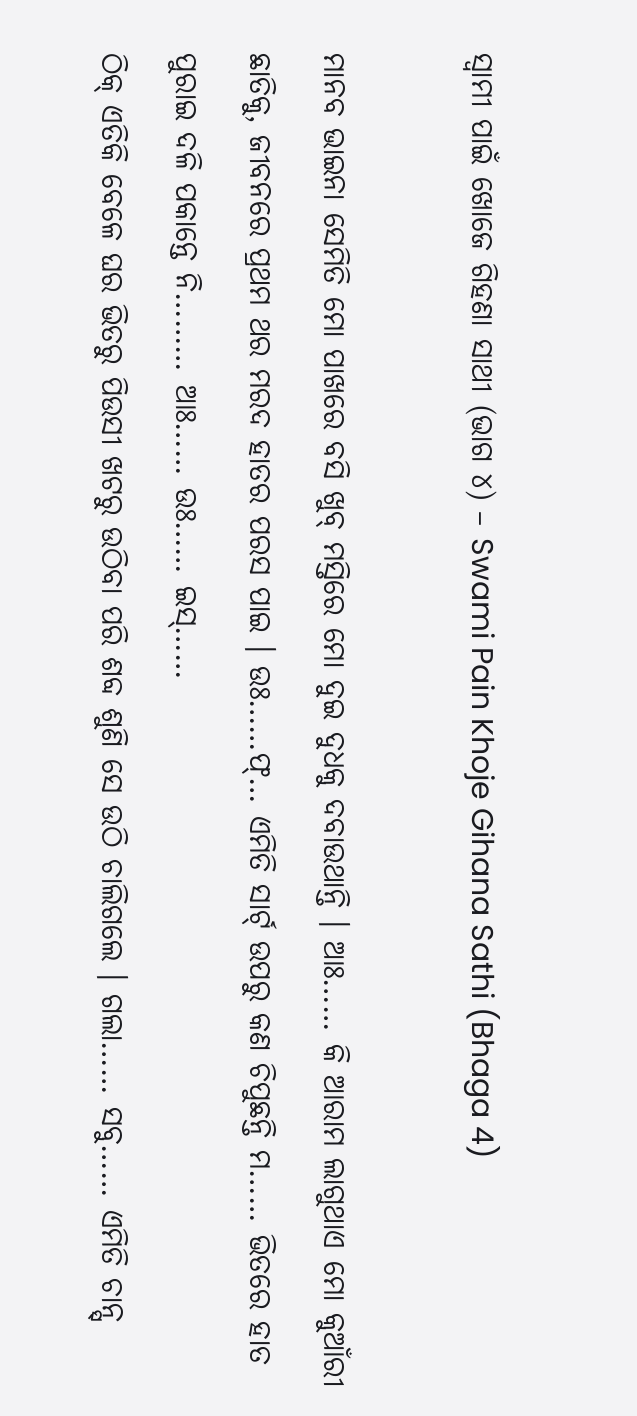ସ୍ୱାମୀ ପାଇଁ ଖୋଜେ ଗିହଣା ସାଥୀ (ଭାଗ ୪) – Swami Pain Khoje Gihana Sathi (Bhaga 4)

ମାନବ ଭାଇନା ସେମିତି ମୋ ପାଖରେ ବସି ଖୁବ୍ ମସ୍ତିରେ ମୋ ଦୁଇ ଦୁଧକୁ ଦବାଉଥାନ୍ତି । ଆଃ…… କି ଆରାମ ଲାଗୁଥାଏ ମୋ କୁଆଁରୀ ଛାତିକୁ, ଜୀବନରେ ପ୍ରଥମ ଥର ମରଦ ହାତର ପରସ ପାଇ । ଉଃ……ଫ୍… ଏମିତି ସାର୍ଟ୍ ଉପରୁ କଣ ଚିପୁଛନ୍ତି ମ…… ଭିତରେ ହାତ ପୁରାଇ ଦଳି ପକାନ୍ତେ ନି……… ଆଃ…… ଉଃ…… ଇସ୍……
ଠିକ୍ ଏତିକି ବେଳେ ଘର ଭିତରୁ ପିଉସୀ ଖଟରୁ ଉଠିବା ପରି ଶବ୍ଦ ଶୁଣି ସେ ଉଠି ଚାଲିଗଲେ । ଗଲା…… ସବୁ…… ଏମିତି ଚାନ୍ସ୍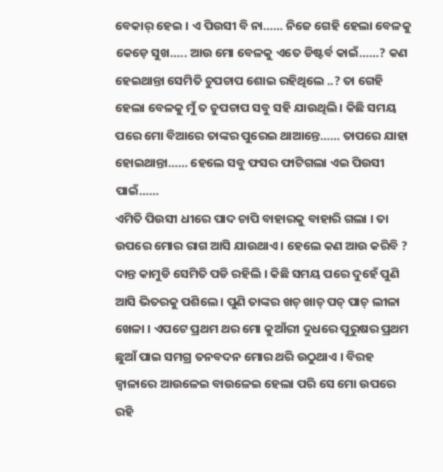ବେକାର୍ ହେଇ । ଏ ପିଉସୀ ବି ନା…… ନିଜେ ଗେହି ହେଲା ବେଳକୁ କେଡ଼େ ସୁଖ….. ଆଉ ମୋ ବେଳକୁ ଏତେ ଡିଷ୍ଟର୍ବ କାଇଁ……? କଣ ହେଇଥାନ୍ତା ସେମିତି ଚୁପଚାପ ଶୋଇ ରହିଥିଲେ ..? ତା ଗେହି ହେଲା ବେଳକୁ ମୁଁ ତ ଚୁପଚାପ ସବୁ ସହି ଯାଉଥିଲି । କିଛି ସମୟ ପରେ ମୋ ବିଆରେ ତାଙ୍କର ପୁରେଇ ଥାଆନ୍ତେ…… ତାପରେ ଯାହା ହୋଇଥାନ୍ତା…… ହେଲେ ସବୁ ଫସର ଫାଟିଗଲା ଏଇ ପିଉସୀ ପାଇଁ……
ଏମିତି ପିଉସୀ ଧୀରେ ପାଦ ଚାପି ବାହାରକୁ ବାହାରି ଗଲା । ତା ଉପରେ ମୋର ରାଗ ଆସି ଯାଉଥାଏ । ହେଲେ କଣ ଆଉ କରିବି ? ଦାନ୍ତ କାମୁଡି ସେମିତି ପଡି ରହିଲି । କିଛି ସମୟ ପରେ ଦୁହେଁ ପୁଣି ଆସି ଭିତରକୁ ପଶିଲେ । ପୁଣି ତାଙ୍କର ଖଚ୍ ଖାଚ୍ ପଚ୍ ପାଚ୍ ଲୀଳା ଖେଳା । ଏପଟେ ପ୍ରଥମ ଥର ମୋ କୁଆଁରୀ ଦୁଧରେ ପୁରୁଷର ପ୍ରଥମ ଛୁଆଁ ପାଇ ସମଗ୍ର ତନବଦନ ମୋର ଥରି ଉଠୁଥାଏ । ବିରହ ଜ୍ବାଳାରେ ଆଉଳେଇ ବାଉଳେଇ ହେଲା ପରି ସେ ମୋ ଉପରେ ରହି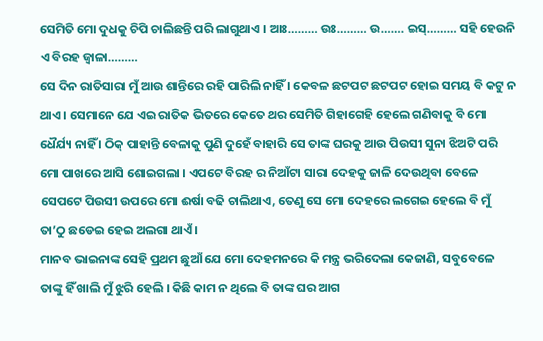ସେମିତି ମୋ ଦୁଧକୁ ଚିପି ଚାଲିଛନ୍ତି ପରି ଲାଗୁଥାଏ । ଆଃ……… ଉଃ……… ଉ……. ଇସ୍……… ସହି ହେଉନି ଏ ବିରହ ଜ୍ବାଳା………
ସେ ଦିନ ରାତିସାରା ମୁଁ ଆଉ ଶାନ୍ତିରେ ରହି ପାରିଲି ନାହିଁ । କେବଳ ଛଟପଟ ଛଟପଟ ହୋଇ ସମୟ ବି କଟୁ ନ ଥାଏ । ସେମାନେ ଯେ ଏଇ ରାତିକ ଭିତରେ କେତେ ଥର ସେମିତି ଗିହାଗେହି ହେଲେ ଗଣିବାକୁ ବି ମୋ ଧୈର୍ଯ୍ୟ ନାହିଁ । ଠିକ୍ ପାହାନ୍ତି ବେଳାକୁ ପୁଣି ଦୁହେଁ ବାହାରି ସେ ତାଙ୍କ ଘରକୁ ଆଉ ପିଉସୀ ସୁନା ଝିଅଟି ପରି ମୋ ପାଖରେ ଆସି ଶୋଇଗଲା । ଏପଟେ ବିରହ ର ନିଆଁଟା ସାରା ଦେହକୁ ଜାଳି ଦେଉଥିବା ବେଳେ ସେପଟେ ପିଉସୀ ଉପରେ ମୋ ଈର୍ଷା ବଢି ଚାଲିଥାଏ, ତେଣୁ ସେ ମୋ ଦେହରେ ଲଗେଇ ହେଲେ ବି ମୁଁ ତା’ଠୁ ଛଡେଇ ହେଇ ଅଲଗା ଥାଏଁ ।
ମାନବ ଭାଇନାଙ୍କ ସେହି ପ୍ରଥମ ଛୁଆଁ ଯେ ମୋ ଦେହମନରେ କି ମନ୍ତ୍ର ଭରିଦେଲା କେଜାଣି, ସବୁବେଳେ ତାଙ୍କୁ ହିଁ ଖାଲି ମୁଁ ଝୁରି ହେଲି । କିଛି କାମ ନ ଥିଲେ ବି ତାଙ୍କ ଘର ଆଗ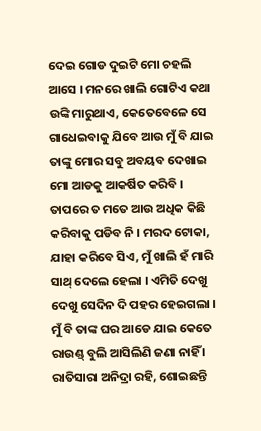ଦେଇ ଗୋଡ ଦୁଇଟି ମୋ ଚହଲି ଆସେ । ମନରେ ଖାଲି ଗୋଟିଏ କଥା ଉଙ୍କି ମାରୁଥାଏ, କେତେବେଳେ ସେ ଗାଧେଇବାକୁ ଯିବେ ଆଉ ମୁଁ ବି ଯାଇ ତାଙ୍କୁ ମୋର ସବୁ ଅବୟବ ଦେଖାଇ ମୋ ଆଡକୁ ଆକର୍ଷିତ କରିବି । ତାପରେ ତ ମତେ ଆଉ ଅଧିକ କିଛି କରିବାକୁ ପଡିବ ନି । ମରଦ ଟୋକା, ଯାହା କରିବେ ସିଏ, ମୁଁ ଖାଲି ହଁ ମାରି ସାଥ୍ ଦେଲେ ହେଲା । ଏମିତି ଦେଖୁ ଦେଖୁ ସେଦିନ ଦି ପହର ହେଇଗଲା । ମୁଁ ବି ତାଙ୍କ ଘର ଆଡେ ଯାଇ କେତେ ରାଉଣ୍ଡ୍ ବୁଲି ଆସିଲିଣି ଜଣା ନାହିଁ । ରାତିସାରା ଅନିଦ୍ରା ରହି, ଶୋଇଛନ୍ତି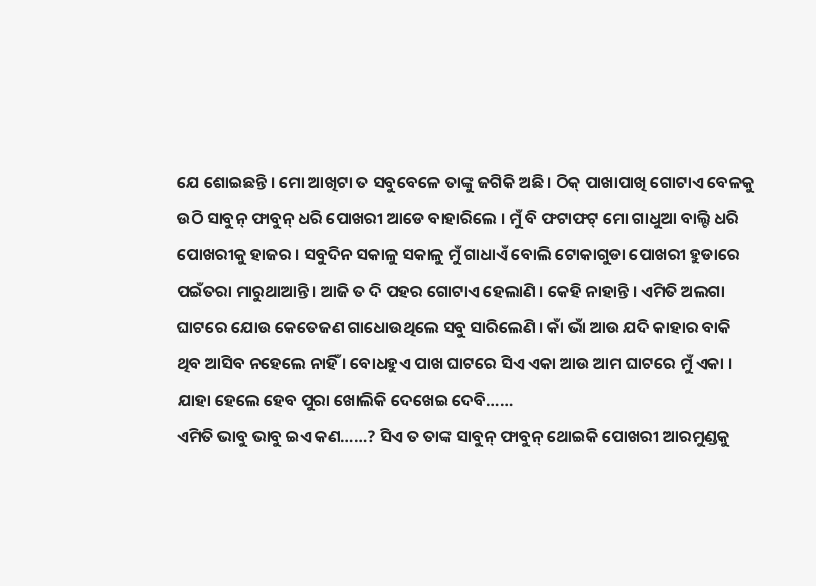ଯେ ଶୋଇଛନ୍ତି । ମୋ ଆଖିଟା ତ ସବୁବେଳେ ତାଙ୍କୁ ଜଗିକି ଅଛି । ଠିକ୍ ପାଖାପାଖି ଗୋଟାଏ ବେଳକୁ ଉଠି ସାବୁନ୍ ଫାବୁନ୍ ଧରି ପୋଖରୀ ଆଡେ ବାହାରିଲେ । ମୁଁ ବି ଫଟାଫଟ୍ ମୋ ଗାଧୁଆ ବାଲ୍ଟି ଧରି ପୋଖରୀକୁ ହାଜର । ସବୁଦିନ ସକାଳୁ ସକାଳୁ ମୁଁ ଗାଧାଏଁ ବୋଲି ଟୋକାଗୁଡା ପୋଖରୀ ହୁଡାରେ ପଇଁତରା ମାରୁଥାଆନ୍ତି । ଆଜି ତ ଦି ପହର ଗୋଟାଏ ହେଲାଣି । କେହି ନାହାନ୍ତି । ଏମିତି ଅଲଗା ଘାଟରେ ଯୋଉ କେତେଜଣ ଗାଧୋଉଥିଲେ ସବୁ ସାରିଲେଣି । କାଁ ଭାଁ ଆଉ ଯଦି କାହାର ବାକି ଥିବ ଆସିବ ନହେଲେ ନାହିଁ । ବୋଧହୁଏ ପାଖ ଘାଟରେ ସିଏ ଏକା ଆଉ ଆମ ଘାଟରେ ମୁଁ ଏକା । ଯାହା ହେଲେ ହେବ ପୁରା ଖୋଲିକି ଦେଖେଇ ଦେବି……
ଏମିତି ଭାବୁ ଭାବୁ ଇଏ କଣ……? ସିଏ ତ ତାଙ୍କ ସାବୁନ୍ ଫାବୁନ୍ ଥୋଇକି ପୋଖରୀ ଆରମୁଣ୍ଡକୁ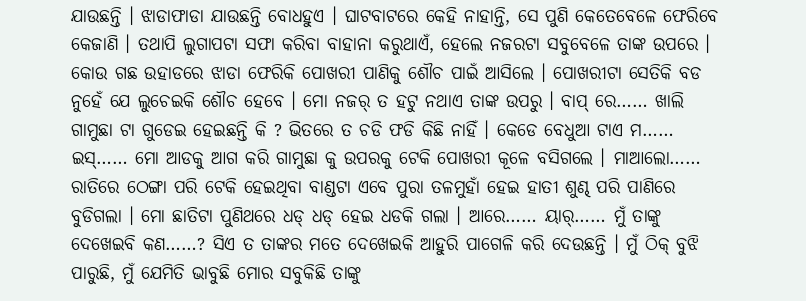ଯାଉଛନ୍ତି । ଝାଡାଫାଡା ଯାଉଛନ୍ତି ବୋଧହୁଏ । ଘାଟବାଟରେ କେହି ନାହାନ୍ତି, ସେ ପୁଣି କେତେବେଳେ ଫେରିବେ କେଜାଣି । ତଥାପି ଲୁଗାପଟା ସଫା କରିବା ବାହାନା କରୁଥାଏଁ, ହେଲେ ନଜରଟା ସବୁବେଳେ ତାଙ୍କ ଉପରେ । କୋଉ ଗଛ ଉହାଡରେ ଝାଡା ଫେରିକି ପୋଖରୀ ପାଣିକୁ ଶୌଚ ପାଇଁ ଆସିଲେ । ପୋଖରୀଟା ସେତିକି ବଡ ନୁହେଁ ଯେ ଲୁଚେଇକି ଶୌଚ ହେବେ । ମୋ ନଜର୍ ତ ହଟୁ ନଥାଏ ତାଙ୍କ ଉପରୁ । ବାପ୍ ରେ…… ଖାଲି ଗାମୁଛା ଟା ଗୁଡେଇ ହେଇଛନ୍ତି କି ? ଭିତରେ ତ ଚଡି ଫଡି କିଛି ନାହିଁ । କେଡେ ବେଧୁଆ ଟାଏ ମ…… ଇସ୍…… ମୋ ଆଡକୁ ଆଗ କରି ଗାମୁଛା କୁ ଉପରକୁ ଟେକି ପୋଖରୀ କୂଳେ ବସିଗଲେ । ମାଆଲୋ…… ରାତିରେ ଠେଙ୍ଗା ପରି ଟେକି ହେଇଥିବା ବାଣ୍ଡଟା ଏବେ ପୁରା ତଳମୁହାଁ ହେଇ ହାତୀ ଶୁଣ୍ଢ ପରି ପାଣିରେ ବୁଡିଗଲା । ମୋ ଛାତିଟା ପୁଣିଥରେ ଧଡ୍ ଧଡ୍ ହେଇ ଧଡକି ଗଲା । ଆରେ…… ୟାର୍…… ମୁଁ ତାଙ୍କୁ ଦେଖେଇବି କଣ……? ସିଏ ତ ତାଙ୍କର ମତେ ଦେଖେଇକି ଆହୁରି ପାଗେଳି କରି ଦେଉଛନ୍ତି । ମୁଁ ଠିକ୍ ବୁଝି ପାରୁଛି, ମୁଁ ଯେମିତି ଭାବୁଛି ମୋର ସବୁକିଛି ତାଙ୍କୁ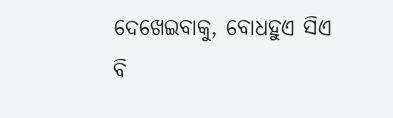ଦେଖେଇବାକୁ, ବୋଧହୁଏ ସିଏ ବି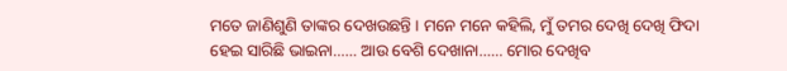ମତେ ଜାଣିଶୁଣି ତାଙ୍କର ଦେଖଉଛନ୍ତି । ମନେ ମନେ କହିଲି, ମୁଁ ତମର ଦେଖି ଦେଖି ଫିଦା ହେଇ ସାରିଛି ଭାଇନା…… ଆଉ ବେଶି ଦେଖାନା…… ମୋର ଦେଖିବ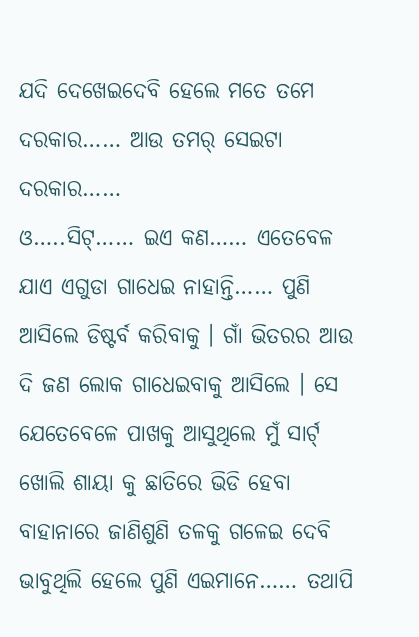ଯଦି ଦେଖେଇଦେବି ହେଲେ ମତେ ତମେ ଦରକାର…… ଆଉ ତମର୍ ସେଇଟା ଦରକାର……
ଓ…..ସିଟ୍…… ଇଏ କଣ…… ଏତେବେଳ ଯାଏ ଏଗୁଡା ଗାଧେଇ ନାହାନ୍ତି…… ପୁଣି ଆସିଲେ ଡିଷ୍ଟର୍ବ କରିବାକୁ । ଗାଁ ଭିତରର ଆଉ ଦି ଜଣ ଲୋକ ଗାଧେଇବାକୁ ଆସିଲେ । ସେ ଯେତେବେଳେ ପାଖକୁ ଆସୁଥିଲେ ମୁଁ ସାର୍ଟ୍ ଖୋଲି ଶାୟା କୁ ଛାତିରେ ଭିଡି ହେବା ବାହାନାରେ ଜାଣିଶୁଣି ତଳକୁ ଗଳେଇ ଦେବି ଭାବୁଥିଲି ହେଲେ ପୁଣି ଏଇମାନେ…… ତଥାପି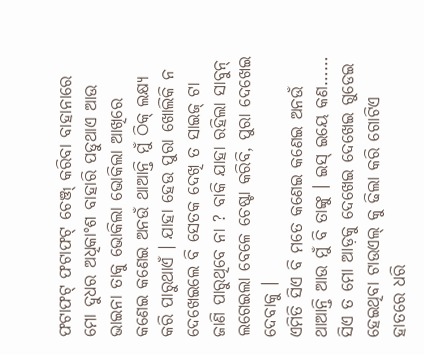ଫଟାଫଟ୍ ଫଟାଫଟ୍ ଚେଞ୍ଜ୍ କରିବା ବାହାନାରେ ମୋ ଦୁଧର ଅଧିକାଂଶ ବାହାରି ପଡୁଥାଏ ଆଉ ଭାଇନା ତାକୁ ଭୋକିଲା ଭୋକିଲା ଆଖିରେ କଣେଇ କଣେଇ ଅନଉଁ ଥାଆନ୍ତି ମୁଁ ଠିକ୍ ଲକ୍ଷ୍ୟ କରି ପାରୁଥାଏଁ । ଯାହା ହେଉ ପୁରା ଖୋଲିକି ନ ଦେଖେଇଲେ ବି ସେତକ ଦେଖି ତ ସାଇଜ୍ ଟା ଜାଣି ପାରୁଥିବେ ନା ? ବାକି ଯାହା ରହିଲା ସାବୁନ୍ ଲଗେଇଲା ବେଳେ ଚେଷ୍ଟା କରିବି, ପୁରା ଦେଖେଇ ଦେବାକୁ ।
ଏମିତି ସିଏ ବି ମତେ କଣେଇ କଣେଇ ଅନଉଁ ଥାଆନ୍ତି ଆଉ ମୁଁ ବି ତାଙ୍କୁ । ଇସ୍ ଇୟେ କଣ…… ସିଏ ତ ମୋ ଆଡ଼କୁ ଦେଖେଇ ଦେଖେଇ ଗୁଡେଇ ହେଇଥିବା ଟାଉଏଲ୍ କୁ ଢିଲା କରି ଗୋଟିଏ ହାତରେ ଧରି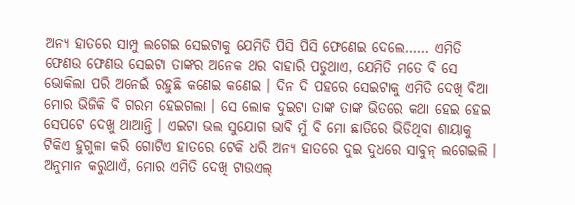ଅନ୍ୟ ହାତରେ ସାମ୍ପୁ ଲଗେଇ ସେଇଟାକୁ ଯେମିତି ପିସି ପିସି ଫେଣେଇ ଦେଲେ…… ଏମିତି ଫେଣଉ ଫେଣଉ ସେଇଟା ତାଙ୍କର ଅନେକ ଥର ବାହାରି ପଡୁଥାଏ, ଯେମିତି ମତେ ବି ସେ ଭୋକିଲା ପରି ଅନେଇଁ ରହୁଛି କଣେଇ କଣେଇ । ଦିନ ଦି ପହରେ ସେଇଟାକୁ ଏମିତି ଦେଖି ବିଆ ମୋର ଭିଜିକି ବି ଗରମ ହେଇଗଲା । ସେ ଲୋକ ଦୁଇଟା ତାଙ୍କ ତାଙ୍କ ଭିତରେ କଥା ହେଇ ହେଇ ସେପଟେ ଦେଖୁ ଥାଆନ୍ତି । ଏଇଟା ଭଲ ସୁଯୋଗ ଭାବି ମୁଁ ବି ମୋ ଛାତିରେ ଭିଡିଥିବା ଶାୟାକୁ ଟିକିଏ ହୁଗୁଳା କରି ଗୋଟିଏ ହାତରେ ଟେକି ଧରି ଅନ୍ୟ ହାତରେ ଦୁଇ ଦୁଧରେ ସାବୁନ୍ ଲଗେଇଲି । ଅନୁମାନ କରୁଥାଏଁ, ମୋର ଏମିତି ଦେଖି ଟାଉଏଲ୍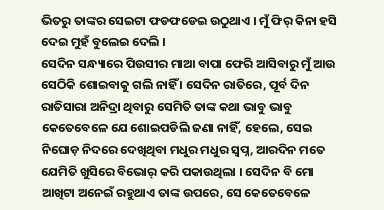ଭିତରୁ ତାଙ୍କର ସେଇଟା ଫଡଫଡେଇ ଉଠୁଥାଏ । ମୁଁ ଫିର୍ କିନା ହସି ଦେଇ ମୁହଁ ବୁଲେଇ ଦେଲି ।
ସେଦିନ ସନ୍ଧ୍ୟାରେ ପିଉସୀର ମାଆ ବାପା ଫେରି ଆସିବାରୁ ମୁଁ ଆଉ ସେଠିକି ଶୋଇବାକୁ ଗଲି ନାହିଁ । ସେଦିନ ରାତିରେ, ପୂର୍ବ ଦିନ ରାତିସାରା ଅନିଦ୍ରା ଥିବାରୁ ସେମିତି ତାଙ୍କ କଥା ଭାବୁ ଭାବୁ କେତେବେଳେ ଯେ ଶୋଇପଡିଲି ଜଣା ନାହିଁ, ହେଲେ, ସେଇ ନିଘୋଡ଼ ନିଦରେ ଦେଖିଥିବା ମଧୁର ମଧୁର ସ୍ବପ୍ନ, ଆରଦିନ ମତେ ଯେମିତି ଖୁସିରେ ବିଭୋର୍ କରି ପକାଉଥିଲା । ସେଦିନ ବି ମୋ ଆଖିଟା ଅନେଇଁ ରହୁଥାଏ ତାଙ୍କ ଉପରେ, ସେ କେତେବେଳେ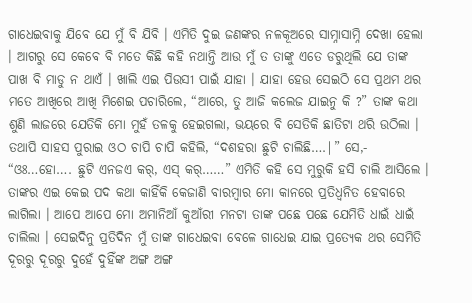ଗାଧେଇବାକୁ ଯିବେ ଯେ ମୁଁ ବି ଯିବି । ଏମିତି ଦୁଇ ଜଣଙ୍କର ନଳକୂଅରେ ସାମ୍ନାସାମ୍ନି ଦେଖା ହେଲା । ଆଗରୁ ସେ କେବେ ବି ମତେ କିଛି କହି ନଥାନ୍ତି ଆଉ ମୁଁ ତ ତାଙ୍କୁ ଏତେ ଡରୁଥିଲି ଯେ ତାଙ୍କ ପାଖ ବି ମାଡୁ ନ ଥାଏଁ । ଖାଲି ଏଇ ପିଉସୀ ପାଇଁ ଯାହା । ଯାହା ହେଉ ସେଇଠି ସେ ପ୍ରଥମ ଥର ମତେ ଆଖିରେ ଆଖି ମିଶେଇ ପଚାରିଲେ, “ଆରେ, ତୁ ଆଜି କଲେଜ ଯାଇନୁ କି ?” ତାଙ୍କ କଥା ଶୁଣି ଲାଜରେ ଯେତିକି ମୋ ମୁହଁ ତଳକୁ ହେଇଗଲା, ଭୟରେ ବି ସେତିକି ଛାତିଟା ଥରି ଉଠିଲା । ତଥାପି ସାହସ ପୁରାଇ ଓଠ ଚାପି ଚାପି କହିଲି, “ଦଶହରା ଛୁଟି ଚାଲିଛି….|” ସେ,- “ଓଃ…ହୋ…. ଛୁଟି ଏନଜଏ କର୍, ଏସ୍ କର୍……” ଏମିତି କହି ସେ ମୁରୁକି ହସି ଚାଲି ଆସିଲେ । ତାଙ୍କର ଏଇ କେଇ ପଦ କଥା କାହିଁକି କେଜାଣି ବାରମ୍ବାର ମୋ କାନରେ ପ୍ରତିଧ୍ବନିତ ହେବାରେ ଲାଗିଲା । ଆପେ ଆପେ ମୋ ଅମାନିଆଁ କୁଆଁରୀ ମନଟା ତାଙ୍କ ପଛେ ପଛେ ଯେମିତି ଧାଇଁ ଧାଇଁ ଚାଲିଲା । ସେଇଦିନୁ ପ୍ରତିଦିନ ମୁଁ ତାଙ୍କ ଗାଧେଇବା ବେଳେ ଗାଧେଇ ଯାଇ ପ୍ରତ୍ୟେକ ଥର ସେମିତି ଦୂରରୁ ଦୂରରୁ ଦୁହେଁ ଦୁହିଁଙ୍କ ଅଙ୍ଗ ଅଙ୍ଗ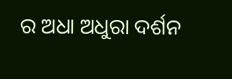ର ଅଧା ଅଧୁରା ଦର୍ଶନ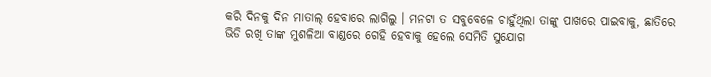କରି ଦିନକୁ ଦିନ ମାତାଲ୍ ହେବାରେ ଲାଗିଲୁ । ମନଟା ତ ସବୁବେଳେ ଚାହୁଁଥିଲା ତାଙ୍କୁ ପାଖରେ ପାଇବାକୁ, ଛାତିରେ ଭିଡି ରଖି ତାଙ୍କ ମୁଶଳିଆ ବାଣ୍ଡରେ ଗେହି ହେବାକୁ ହେଲେ ସେମିତି ସୁଯୋଗ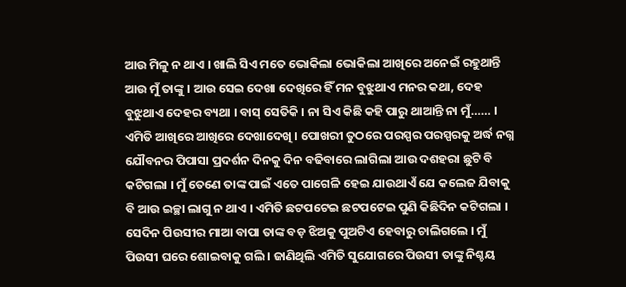ଆଉ ମିଳୁ ନ ଥାଏ । ଖାଲି ସିଏ ମତେ ଭୋକିଲା ଭୋକିଲା ଆଖିରେ ଅନେଇଁ ରହୁଥାନ୍ତି ଆଉ ମୁଁ ତାଙ୍କୁ । ଆଉ ସେଇ ଦେଖା ଦେଖିରେ ହିଁ ମନ ବୁଝୁଥାଏ ମନର କଥା, ଦେହ ବୁଝୁଥାଏ ଦେହର ବ୍ୟଥା । ବାସ୍ ସେତିକି । ନା ସିଏ କିଛି କହି ପାରୁ ଥାଆନ୍ତି ନା ମୁଁ…… । ଏମିତି ଆଖିରେ ଆଖିରେ ଦେଖାଦେଖି । ପୋଖରୀ ତୁଠରେ ପରସ୍ପର ପରସ୍ପରକୁ ଅର୍ଦ୍ଧ ନଗ୍ନ ଯୌବନର ପିପାସା ପ୍ରଦର୍ଶନ ଦିନକୁ ଦିନ ବଢିବାରେ ଲାଗିଲା ଆଉ ଦଶହରା ଛୁଟି ବି କଟିଗଲା । ମୁଁ ତେଣେ ତାଙ୍କ ପାଇଁ ଏତେ ପାଗେଳି ହେଇ ଯାଉଥାଏଁ ଯେ କଲେଜ ଯିବାକୁ ବି ଆଉ ଇଚ୍ଛା ଲାଗୁ ନ ଥାଏ । ଏମିତି ଛଟପଟେଇ ଛଟପଟେଇ ପୁଣି କିଛିଦିନ କଟିଗଲା । ସେଦିନ ପିଉସୀର ମାଆ ବାପା ତାଙ୍କ ବଡ଼ ଝିଅକୁ ପୁଅଟିଏ ହେବାରୁ ଚାଲିଗଲେ । ମୁଁ ପିଉସୀ ଘରେ ଶୋଇବାକୁ ଗଲି । ଜାଣିଥିଲି ଏମିତି ସୁଯୋଗରେ ପିଉସୀ ତାଙ୍କୁ ନିଶ୍ଚୟ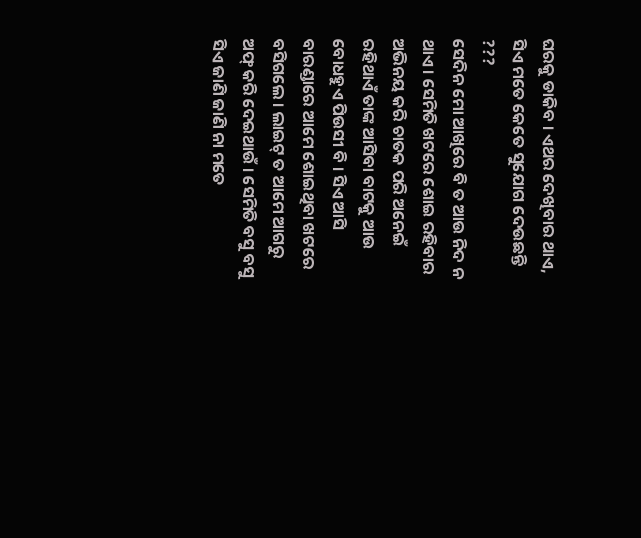ଘରକୁ ଡାକିବ । ଏଥର ଦେଖିବାର ଥାଏ, ସିଏ ମତେ କେତେ ସୁଯୋଗ ଦେଉଛନ୍ତି ???
ସେଦିନ ମୋ ଆଖିରେ ବି ତ ଆଉ ନିଦ ନ ଥାଏ । ସେମିତି ଖଟରେ ଶୋଇ ରହିବାର ଅଭିନୟ କରି ଚାତକ ପରି ଅନେଇଁ ରହିଥାଏଁ ତାଙ୍କ ଆସିବା ବାଟକୁ ଆଉ ବୋଧହୁଏ ପିଉସୀ ବି । ସିଏ ଆସି ବାରଣ୍ଡାରେ ଆମେ ଶୋଇଥିବା ଖଟରେ ବସିଗଲେ । ଲାଇଟ୍ ତ ଆମେ ଆଗରୁ ଅଫ୍ କରି ଦେଇଥାଉଁ । ସେମିତି ବସୁ ବସୁ ସିଏ ଜାଣି ଜାଣି ନା ମତେ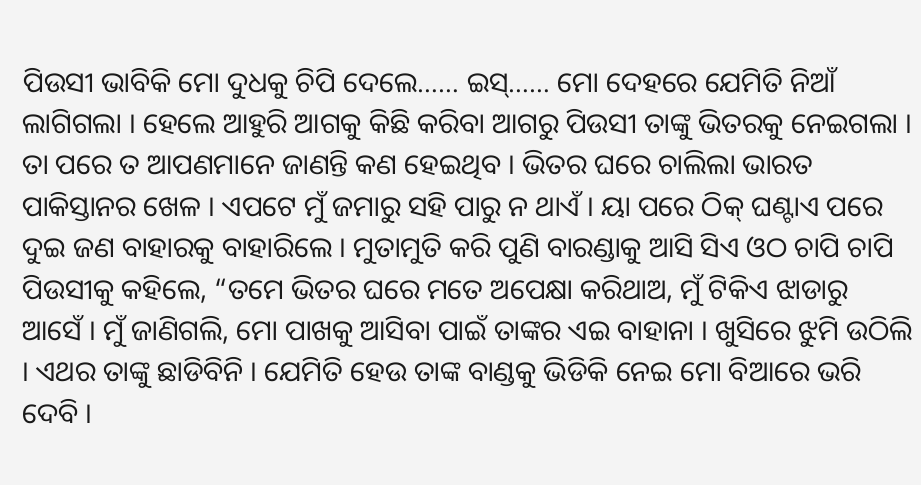ପିଉସୀ ଭାବିକି ମୋ ଦୁଧକୁ ଚିପି ଦେଲେ…… ଇସ୍…… ମୋ ଦେହରେ ଯେମିତି ନିଆଁ ଲାଗିଗଲା । ହେଲେ ଆହୁରି ଆଗକୁ କିଛି କରିବା ଆଗରୁ ପିଉସୀ ତାଙ୍କୁ ଭିତରକୁ ନେଇଗଲା । ତା ପରେ ତ ଆପଣମାନେ ଜାଣନ୍ତି କଣ ହେଇଥିବ । ଭିତର ଘରେ ଚାଲିଲା ଭାରତ ପାକିସ୍ତାନର ଖେଳ । ଏପଟେ ମୁଁ ଜମାରୁ ସହି ପାରୁ ନ ଥାଏଁ । ୟା ପରେ ଠିକ୍ ଘଣ୍ଟାଏ ପରେ ଦୁଇ ଜଣ ବାହାରକୁ ବାହାରିଲେ । ମୁତାମୁତି କରି ପୁଣି ବାରଣ୍ଡାକୁ ଆସି ସିଏ ଓଠ ଚାପି ଚାପି ପିଉସୀକୁ କହିଲେ, “ତମେ ଭିତର ଘରେ ମତେ ଅପେକ୍ଷା କରିଥାଅ, ମୁଁ ଟିକିଏ ଝାଡାରୁ ଆସେଁ । ମୁଁ ଜାଣିଗଲି, ମୋ ପାଖକୁ ଆସିବା ପାଇଁ ତାଙ୍କର ଏଇ ବାହାନା । ଖୁସିରେ ଝୁମି ଉଠିଲି । ଏଥର ତାଙ୍କୁ ଛାଡିବିନି । ଯେମିତି ହେଉ ତାଙ୍କ ବାଣ୍ଡକୁ ଭିଡିକି ନେଇ ମୋ ବିଆରେ ଭରି ଦେବି ।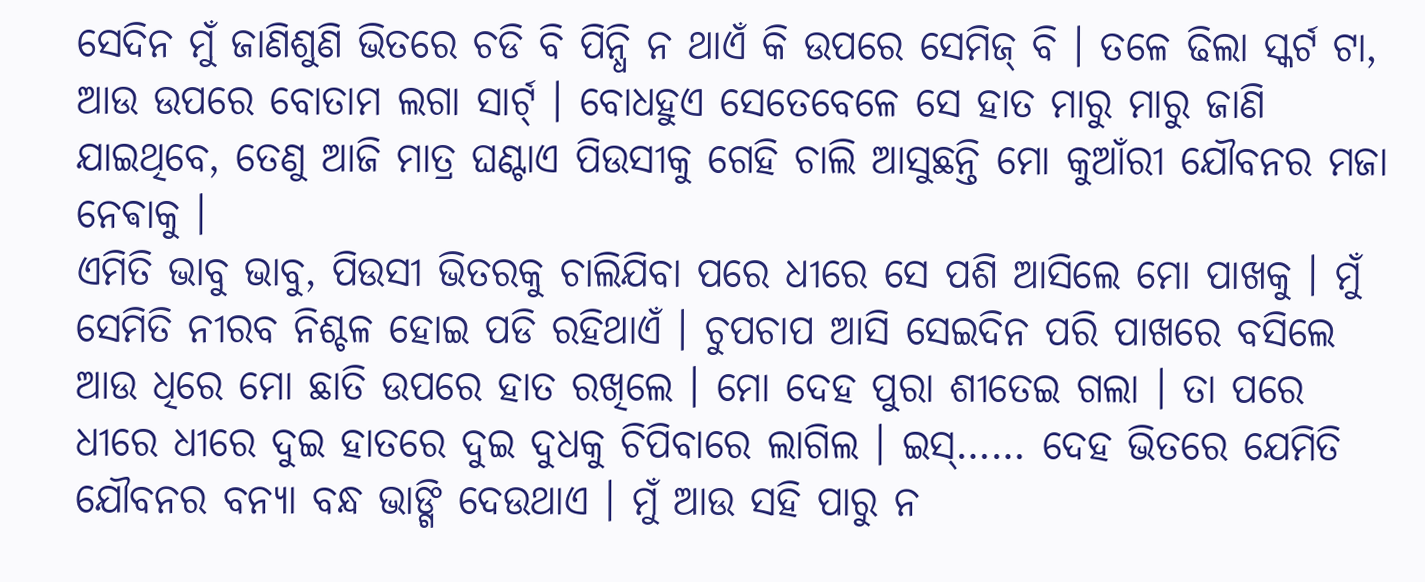ସେଦିନ ମୁଁ ଜାଣିଶୁଣି ଭିତରେ ଚଡି ବି ପିନ୍ଧି ନ ଥାଏଁ କି ଉପରେ ସେମିଜ୍ ବି । ତଳେ ଢିଲା ସ୍କର୍ଟ ଟା, ଆଉ ଉପରେ ବୋତାମ ଲଗା ସାର୍ଟ୍ । ବୋଧହୁଏ ସେତେବେଳେ ସେ ହାତ ମାରୁ ମାରୁ ଜାଣି ଯାଇଥିବେ, ତେଣୁ ଆଜି ମାତ୍ର ଘଣ୍ଟାଏ ପିଉସୀକୁ ଗେହି ଚାଲି ଆସୁଛନ୍ତି ମୋ କୁଆଁରୀ ଯୌବନର ମଜା ନେଵାକୁ ।
ଏମିତି ଭାବୁ ଭାବୁ, ପିଉସୀ ଭିତରକୁ ଚାଲିଯିବା ପରେ ଧୀରେ ସେ ପଶି ଆସିଲେ ମୋ ପାଖକୁ । ମୁଁ ସେମିତି ନୀରବ ନିଶ୍ଚଳ ହୋଇ ପଡି ରହିଥାଏଁ । ଚୁପଚାପ ଆସି ସେଇଦିନ ପରି ପାଖରେ ବସିଲେ ଆଉ ଧିରେ ମୋ ଛାତି ଉପରେ ହାତ ରଖିଲେ । ମୋ ଦେହ ପୁରା ଶୀତେଇ ଗଲା । ତା ପରେ ଧୀରେ ଧୀରେ ଦୁଇ ହାତରେ ଦୁଇ ଦୁଧକୁ ଚିପିବାରେ ଲାଗିଲ । ଇସ୍…… ଦେହ ଭିତରେ ଯେମିତି ଯୌବନର ବନ୍ୟା ବନ୍ଧ ଭାଙ୍ଗି ଦେଉଥାଏ । ମୁଁ ଆଉ ସହି ପାରୁ ନ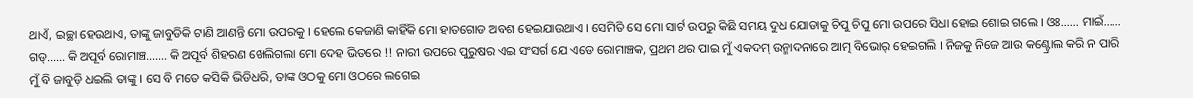ଥାଏଁ, ଇଚ୍ଛା ହେଉଥାଏ, ତାଙ୍କୁ ଜାବୁଡିକି ଟାଣି ଆଣନ୍ତି ମୋ ଉପରକୁ । ହେଲେ କେଜାଣି କାହିଁକି ମୋ ହାତଗୋଡ ଅବଶ ହେଇଯାଉଥାଏ । ସେମିତି ସେ ମୋ ସାର୍ଟ ଉପରୁ କିଛି ସମୟ ଦୁଧ ଯୋଡାକୁ ଚିପୁ ଚିପୁ ମୋ ଉପରେ ସିଧା ହୋଇ ଶୋଇ ଗଲେ । ଓଃ…… ମାଇଁ…… ଗଡ୍…… କି ଅପୂର୍ବ ରୋମାଞ୍ଚ……. କି ଅପୂର୍ବ ଶିହରଣ ଖେଲିଗଲା ମୋ ଦେହ ଭିତରେ !! ନାରୀ ଉପରେ ପୁରୁଷର ଏଇ ସଂସର୍ଗ ଯେ ଏଡେ ରୋମାଞ୍ଚକ, ପ୍ରଥମ ଥର ପାଇ ମୁଁ ଏକଦମ୍ ଉନ୍ମାଦନାରେ ଆତ୍ମ ବିଭୋର୍ ହେଇଗଲି । ନିଜକୁ ନିଜେ ଆଉ କଣ୍ଟ୍ରୋଲ କରି ନ ପାରି ମୁଁ ବି ଜାବୁଡ଼ି ଧଇଲି ତାଙ୍କୁ । ସେ ବି ମତେ କସିକି ଭିଡିଧରି, ତାଙ୍କ ଓଠକୁ ମୋ ଓଠରେ ଲଗେଇ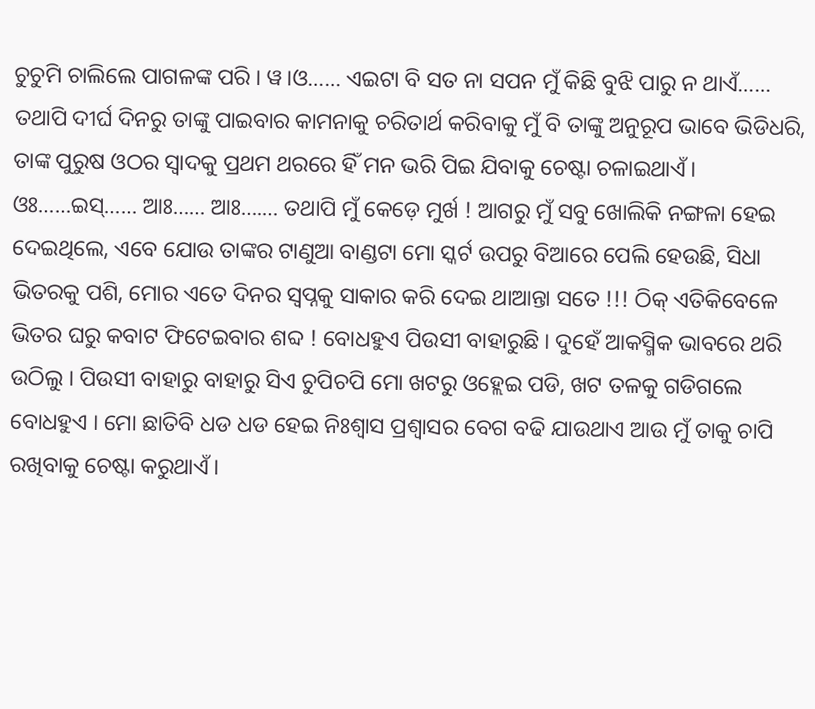ଚୁଚୁମି ଚାଲିଲେ ପାଗଳଙ୍କ ପରି । ୱ।ଓ…… ଏଇଟା ବି ସତ ନା ସପନ ମୁଁ କିଛି ବୁଝି ପାରୁ ନ ଥାଏଁ…… ତଥାପି ଦୀର୍ଘ ଦିନରୁ ତାଙ୍କୁ ପାଇବାର କାମନାକୁ ଚରିତାର୍ଥ କରିବାକୁ ମୁଁ ବି ତାଙ୍କୁ ଅନୁରୂପ ଭାବେ ଭିଡିଧରି, ତାଙ୍କ ପୁରୁଷ ଓଠର ସ୍ବାଦକୁ ପ୍ରଥମ ଥରରେ ହିଁ ମନ ଭରି ପିଇ ଯିବାକୁ ଚେଷ୍ଟା ଚଳାଇଥାଏଁ । ଓଃ……ଇସ୍…… ଆଃ…… ଆଃ….… ତଥାପି ମୁଁ କେଡ଼େ ମୁର୍ଖ ! ଆଗରୁ ମୁଁ ସବୁ ଖୋଲିକି ନଙ୍ଗଳା ହେଇ ଦେଇଥିଲେ, ଏବେ ଯୋଉ ତାଙ୍କର ଟାଣୁଆ ବାଣ୍ଡଟା ମୋ ସ୍କର୍ଟ ଉପରୁ ବିଆରେ ପେଲି ହେଉଛି, ସିଧା ଭିତରକୁ ପଶି, ମୋର ଏତେ ଦିନର ସ୍ବପ୍ନକୁ ସାକାର କରି ଦେଇ ଥାଆନ୍ତା ସତେ !!! ଠିକ୍ ଏତିକିବେଳେ ଭିତର ଘରୁ କବାଟ ଫିଟେଇବାର ଶବ୍ଦ ! ବୋଧହୁଏ ପିଉସୀ ବାହାରୁଛି । ଦୁହେଁ ଆକସ୍ମିକ ଭାବରେ ଥରି ଉଠିଲୁ । ପିଉସୀ ବାହାରୁ ବାହାରୁ ସିଏ ଚୁପିଚପି ମୋ ଖଟରୁ ଓହ୍ଲେଇ ପଡି, ଖଟ ତଳକୁ ଗଡିଗଲେ ବୋଧହୁଏ । ମୋ ଛାତିବି ଧଡ ଧଡ ହେଇ ନିଃଶ୍ବାସ ପ୍ରଶ୍ବାସର ବେଗ ବଢି ଯାଉଥାଏ ଆଉ ମୁଁ ତାକୁ ଚାପି ରଖିବାକୁ ଚେଷ୍ଟା କରୁଥାଏଁ ।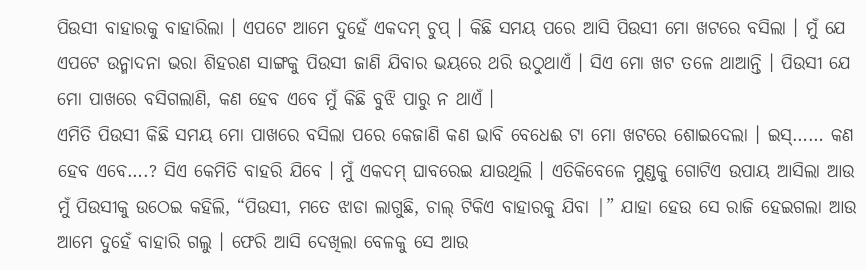ପିଉସୀ ବାହାରକୁ ବାହାରିଲା । ଏପଟେ ଆମେ ଦୁହେଁ ଏକଦମ୍ ଚୁପ୍ । କିଛି ସମୟ ପରେ ଆସି ପିଉସୀ ମୋ ଖଟରେ ବସିଲା । ମୁଁ ଯେ ଏପଟେ ଉନ୍ମାଦନା ଭରା ଶିହରଣ ସାଙ୍ଗକୁ ପିଉସୀ ଜାଣି ଯିବାର ଭୟରେ ଥରି ଉଠୁଥାଏଁ । ସିଏ ମୋ ଖଟ ତଳେ ଥାଆନ୍ତି । ପିଉସୀ ଯେ ମୋ ପାଖରେ ବସିଗଲାଣି, କଣ ହେବ ଏବେ ମୁଁ କିଛି ବୁଝି ପାରୁ ନ ଥାଏଁ ।
ଏମିତି ପିଉସୀ କିଛି ସମୟ ମୋ ପାଖରେ ବସିଲା ପରେ କେଜାଣି କଣ ଭାବି ବେଧେଈ ଟା ମୋ ଖଟରେ ଶୋଇଦେଲା । ଇସ୍…… କଣ ହେବ ଏବେ….? ସିଏ କେମିତି ବାହରି ଯିବେ । ମୁଁ ଏକଦମ୍ ଘାବରେଇ ଯାଉଥିଲି । ଏତିକିବେଳେ ମୁଣ୍ଡକୁ ଗୋଟିଏ ଉପାୟ ଆସିଲା ଆଉ ମୁଁ ପିଉସୀକୁ ଉଠେଇ କହିଲି, “ପିଉସୀ, ମତେ ଝାଡା ଲାଗୁଛି, ଚାଲ୍ ଟିକିଏ ବାହାରକୁ ଯିବା |” ଯାହା ହେଉ ସେ ରାଜି ହେଇଗଲା ଆଉ ଆମେ ଦୁହେଁ ବାହାରି ଗଲୁ । ଫେରି ଆସି ଦେଖିଲା ବେଳକୁ ସେ ଆଉ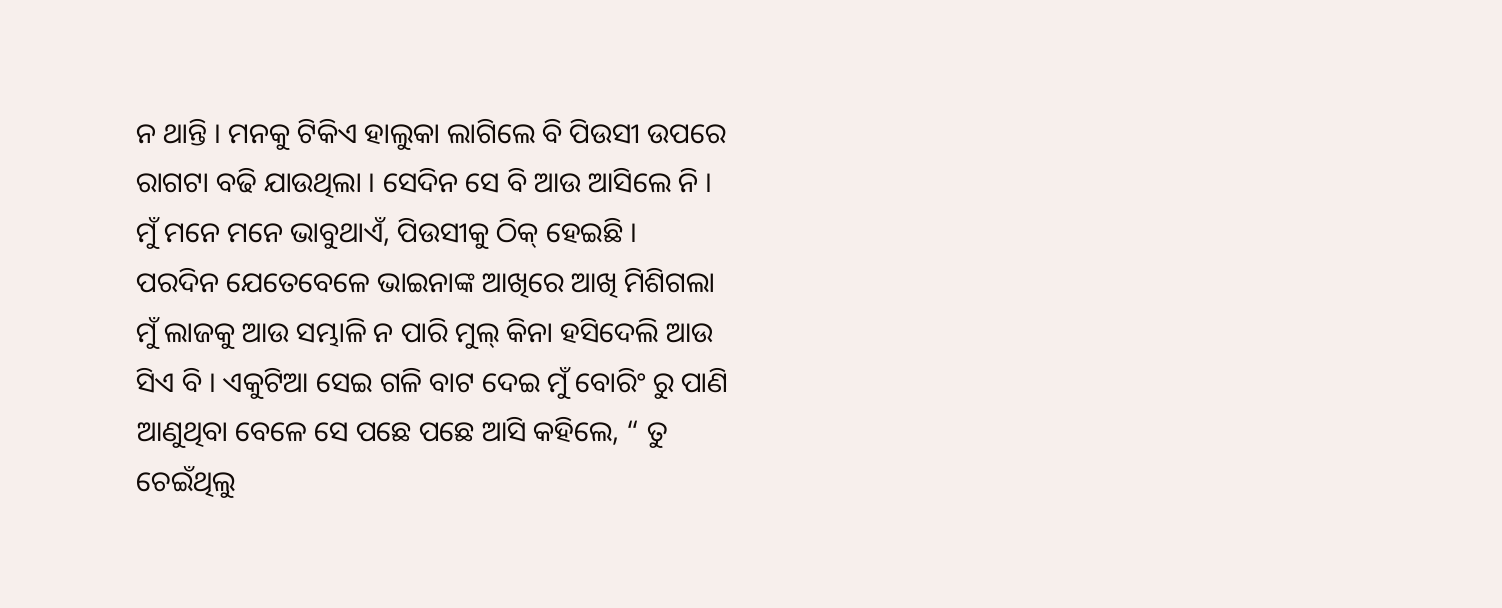ନ ଥାନ୍ତି । ମନକୁ ଟିକିଏ ହାଲୁକା ଲାଗିଲେ ବି ପିଉସୀ ଉପରେ ରାଗଟା ବଢି ଯାଉଥିଲା । ସେଦିନ ସେ ବି ଆଉ ଆସିଲେ ନି । ମୁଁ ମନେ ମନେ ଭାବୁଥାଏଁ, ପିଉସୀକୁ ଠିକ୍ ହେଇଛି ।
ପରଦିନ ଯେତେବେଳେ ଭାଇନାଙ୍କ ଆଖିରେ ଆଖି ମିଶିଗଲା ମୁଁ ଲାଜକୁ ଆଉ ସମ୍ଭାଳି ନ ପାରି ମୁଲ୍ କିନା ହସିଦେଲି ଆଉ ସିଏ ବି । ଏକୁଟିଆ ସେଇ ଗଳି ବାଟ ଦେଇ ମୁଁ ବୋରିଂ ରୁ ପାଣି ଆଣୁଥିବା ବେଳେ ସେ ପଛେ ପଛେ ଆସି କହିଲେ, “ ତୁ ଚେଇଁଥିଲୁ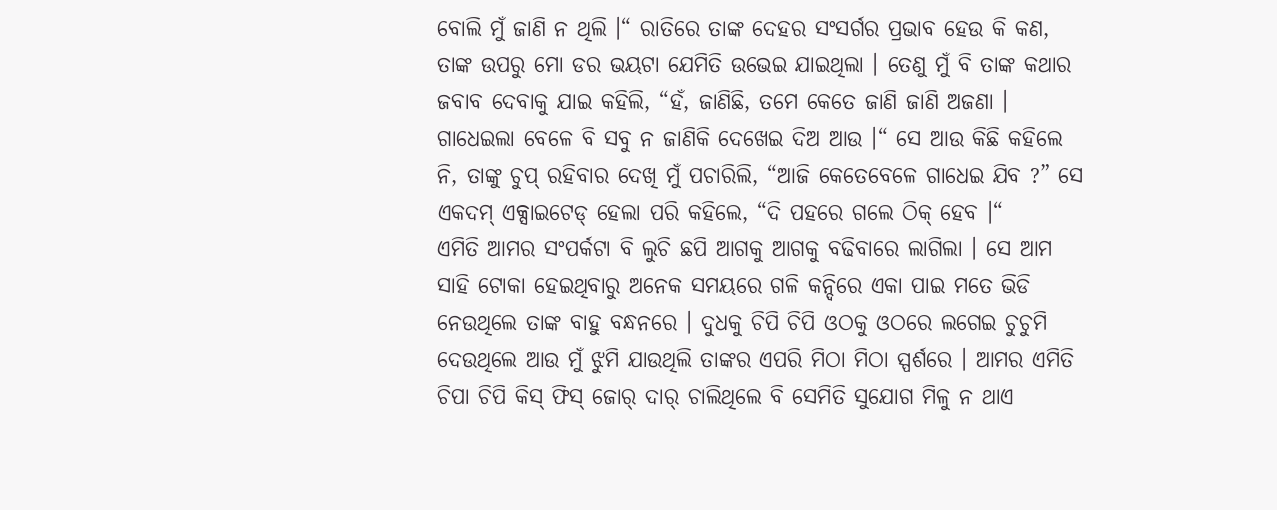ବୋଲି ମୁଁ ଜାଣି ନ ଥିଲି ।“ ରାତିରେ ତାଙ୍କ ଦେହର ସଂସର୍ଗର ପ୍ରଭାବ ହେଉ କି କଣ, ତାଙ୍କ ଉପରୁ ମୋ ଡର ଭୟଟା ଯେମିତି ଉଭେଇ ଯାଇଥିଲା । ତେଣୁ ମୁଁ ବି ତାଙ୍କ କଥାର ଜବାବ ଦେବାକୁ ଯାଇ କହିଲି, “ହଁ, ଜାଣିଛି, ତମେ କେତେ ଜାଣି ଜାଣି ଅଜଣା । ଗାଧେଇଲା ବେଳେ ବି ସବୁ ନ ଜାଣିକି ଦେଖେଇ ଦିଅ ଆଉ ।“ ସେ ଆଉ କିଛି କହିଲେ ନି, ତାଙ୍କୁ ଚୁପ୍ ରହିବାର ଦେଖି ମୁଁ ପଚାରିଲି, “ଆଜି କେତେବେଳେ ଗାଧେଇ ଯିବ ?” ସେ ଏକଦମ୍ ଏକ୍ସାଇଟେଡ୍ ହେଲା ପରି କହିଲେ, “ଦି ପହରେ ଗଲେ ଠିକ୍ ହେବ ।“
ଏମିତି ଆମର ସଂପର୍କଟା ବି ଲୁଚି ଛପି ଆଗକୁ ଆଗକୁ ବଢିବାରେ ଲାଗିଲା । ସେ ଆମ ସାହି ଟୋକା ହେଇଥିବାରୁ ଅନେକ ସମୟରେ ଗଳି କନ୍ଦିରେ ଏକା ପାଇ ମତେ ଭିଡି ନେଉଥିଲେ ତାଙ୍କ ବାହୁ ବନ୍ଧନରେ । ଦୁଧକୁ ଚିପି ଚିପି ଓଠକୁ ଓଠରେ ଲଗେଇ ଚୁଚୁମି ଦେଉଥିଲେ ଆଉ ମୁଁ ଝୁମି ଯାଉଥିଲି ତାଙ୍କର ଏପରି ମିଠା ମିଠା ସ୍ପର୍ଶରେ । ଆମର ଏମିତି ଚିପା ଚିପି କିସ୍ ଫିସ୍ ଜୋର୍ ଦାର୍ ଚାଲିଥିଲେ ବି ସେମିତି ସୁଯୋଗ ମିଳୁ ନ ଥାଏ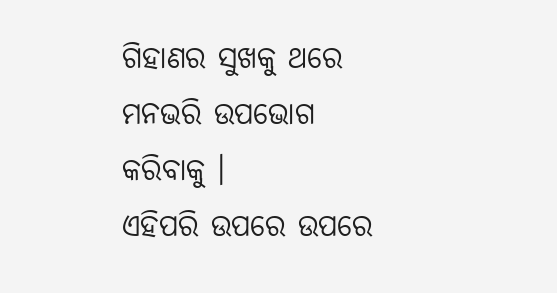ଗିହାଣର ସୁଖକୁ ଥରେ ମନଭରି ଉପଭୋଗ କରିବାକୁ ।
ଏହିପରି ଉପରେ ଉପରେ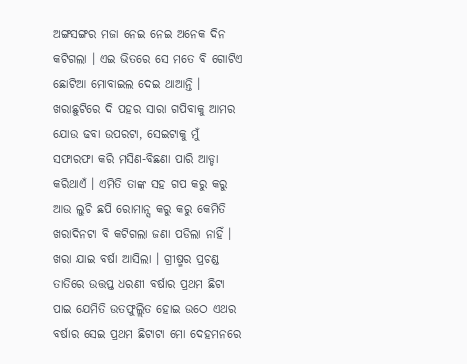ଅଙ୍ଗସଙ୍ଗର ମଜା ନେଇ ନେଇ ଅନେକ ଦିନ କଟିଗଲା । ଏଇ ଭିତରେ ସେ ମତେ ବି ଗୋଟିଏ ଛୋଟିଆ ମୋବାଇଲ ଦେଇ ଥାଆନ୍ତି । ଖରାଛୁଟିରେ ଦି ପହର ସାରା ଗପିବାକୁ ଆମର ଯୋଉ ଢବା ଉପରଟା, ସେଇଟାକୁ ମୁଁ ସଫାରଫା କରି ମସିଣ-ବିଛଣା ପାରି ଆଡ୍ଡା କରିଥାଏଁ । ଏମିତି ତାଙ୍କ ସହ ଗପ କରୁ କରୁ ଆଉ ଲୁଚି ଛପି ରୋମାନ୍ସ କରୁ କରୁ କେମିତି ଖରାଦିନଟା ବି କଟିଗଲା ଜଣା ପଡିଲା ନାହିଁ ।
ଖରା ଯାଇ ବର୍ଷା ଆସିଲା । ଗ୍ରୀଷ୍ମର ପ୍ରଚଣ୍ଡ ତାତିରେ ଉତ୍ତପ୍ତ ଧରଣୀ ବର୍ଷାର ପ୍ରଥମ ଛିଟା ପାଇ ଯେମିତି ଉତଫୁଲ୍ଲିତ ହୋଇ ଉଠେ ଏଥର ବର୍ଷାର ସେଇ ପ୍ରଥମ ଛିଟାଟା ମୋ ଦେହମନରେ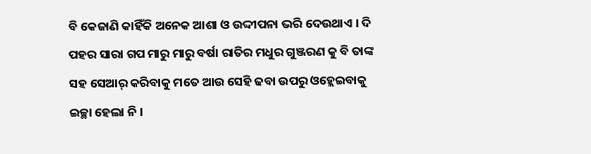ବି କେଜାଣି କାହିଁକି ଅନେକ ଆଶା ଓ ଉଦ୍ଦୀପନା ଭରି ଦେଉଥାଏ । ଦି ପହର ସାରା ଗପ ମାରୁ ମାରୁ ବର୍ଷା ରାତିର ମଧୁର ଗୁଞ୍ଜରଣ କୁ ବି ତାଙ୍କ ସହ ସେଆର୍ କରିବାକୁ ମତେ ଆଉ ସେହି ଢବା ଉପରୁ ଓହ୍ଲେଇବାକୁ ଇଚ୍ଛା ହେଲା ନି ।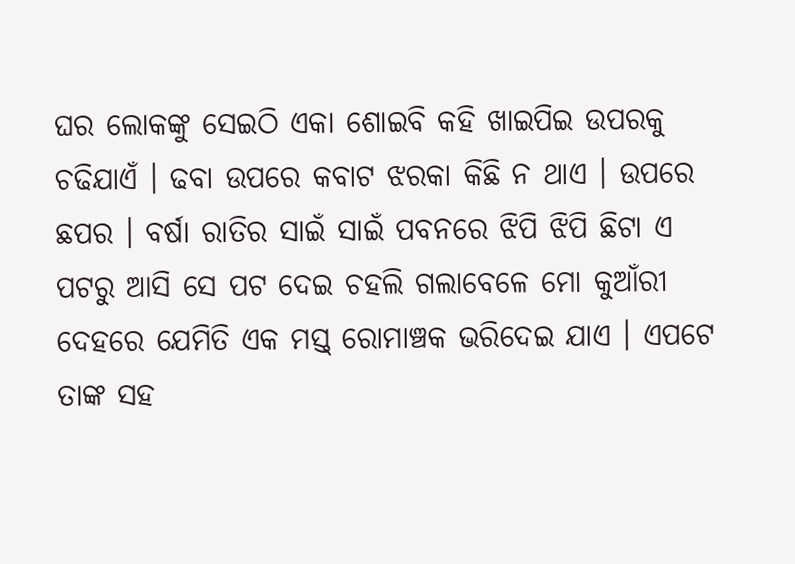ଘର ଲୋକଙ୍କୁ ସେଇଠି ଏକା ଶୋଇବି କହି ଖାଇପିଇ ଉପରକୁ ଚଢିଯାଏଁ । ଢବା ଉପରେ କବାଟ ଝରକା କିଛି ନ ଥାଏ । ଉପରେ ଛପର । ବର୍ଷା ରାତିର ସାଇଁ ସାଇଁ ପବନରେ ଝିପି ଝିପି ଛିଟା ଏ ପଟରୁ ଆସି ସେ ପଟ ଦେଇ ଚହଲି ଗଲାବେଳେ ମୋ କୁଆଁରୀ ଦେହରେ ଯେମିତି ଏକ ମସ୍ତ୍ ରୋମାଞ୍ଚକ ଭରିଦେଇ ଯାଏ । ଏପଟେ ତାଙ୍କ ସହ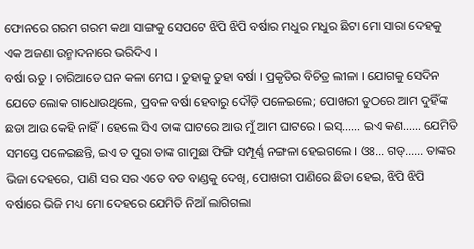ଫୋନରେ ଗରମ ଗରମ କଥା ସାଙ୍ଗକୁ ସେପଟେ ଝିପି ଝିପି ବର୍ଷାର ମଧୁର ମଧୁର ଛିଟା ମୋ ସାରା ଦେହକୁ ଏକ ଅଜଣା ଉନ୍ମାଦନାରେ ଭରିଦିଏ ।
ବର୍ଷା ଋତୁ । ଚାରିଆଡେ ଘନ କଳା ମେଘ । ତୁହାକୁ ତୁହା ବର୍ଷା । ପ୍ରକୃତିର ବିଚିତ୍ର ଲୀଳା । ଯୋଗକୁ ସେଦିନ ଯେତେ ଲୋକ ଗାଧୋଉଥିଲେ, ପ୍ରବଳ ବର୍ଷା ହେବାରୁ ଦୌଡ଼ି ପଳେଇଲେ; ପୋଖରୀ ତୁଠରେ ଆମ ଦୁହିଁଙ୍କ ଛଡା ଆଉ କେହି ନାହିଁ । ହେଲେ ସିଏ ତାଙ୍କ ଘାଟରେ ଆଉ ମୁଁ ଆମ ଘାଟରେ । ଇସ୍…… ଇଏ କଣ…… ଯେମିତି ସମସ୍ତେ ପଳେଇଛନ୍ତି, ଇଏ ତ ପୁରା ତାଙ୍କ ଗାମୁଛା ଫିଙ୍ଗି ସମ୍ପୂର୍ଣ୍ଣ ନଙ୍ଗଳା ହେଇଗଲେ । ଓଃ… ଗଡ୍…… ତାଙ୍କର ଭିଜା ଦେହରେ, ପାଣି ସର ସର ଏତେ ବଡ ବାଣ୍ଡକୁ ଦେଖି, ପୋଖରୀ ପାଣିରେ ଛିଡା ହେଇ, ଝିପି ଝିପି ବର୍ଷାରେ ଭିଜି ମଧ୍ୟ ମୋ ଦେହରେ ଯେମିତି ନିଆଁ ଲାଗିଗଲା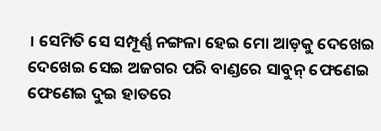। ସେମିତି ସେ ସମ୍ପୂର୍ଣ୍ଣ ନଙ୍ଗଳା ହେଇ ମୋ ଆଡ଼କୁ ଦେଖେଇ ଦେଖେଇ ସେଇ ଅଜଗର ପରି ବାଣ୍ଡରେ ସାବୁନ୍ ଫେଣେଇ ଫେଣେଇ ଦୁଇ ହାତରେ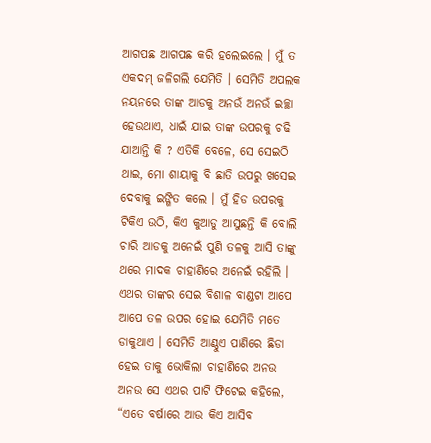ଆଗପଛ ଆଗପଛ କରି ହଲେଇଲେ । ମୁଁ ତ ଏକଦମ୍ ଜଳିଗଲି ଯେମିତି । ସେମିତି ଅପଲକ ନୟନରେ ତାଙ୍କ ଆଡକୁ ଅନଉଁ ଅନଉଁ ଇଚ୍ଛା ହେଉଥାଏ, ଧାଇଁ ଯାଇ ତାଙ୍କ ଉପରକୁ ଚଢି ଯାଆନ୍ତି କି ? ଏତିକି ବେଳେ, ସେ ସେଇଠି ଥାଇ, ମୋ ଶାୟାକୁ ବି ଛାତି ଉପରୁ ଖସେଇ ଦେବାକୁ ଇଙ୍ଗିତ କଲେ । ମୁଁ ହିଡ ଉପରକୁ ଟିକିଏ ଉଠି, କିଏ କୁଆଡୁ ଆସୁଛନ୍ତି କି ବୋଲି ଚାରି ଆଡକୁ ଅନେଇଁ ପୁଣି ତଳକୁ ଆସି ତାଙ୍କୁ ଥରେ ମାଦକ ଚାହାଣିରେ ଅନେଇଁ ରହିଲି । ଏଥର ତାଙ୍କର ସେଇ ବିଶାଳ ବାଣ୍ଡଟା ଆପେ ଆପେ ତଳ ଉପର ହୋଇ ଯେମିତି ମତେ ଡାକୁଥାଏ । ସେମିତି ଆଣ୍ଠୁଏ ପାଣିରେ ଛିଡା ହେଇ ତାକୁ ଭୋକିଲା ଚାହାଣିରେ ଅନଉ ଅନଉ ସେ ଏଥର ପାଟି ଫିଟେଇ କହିଲେ, “ଏତେ ବର୍ଷାରେ ଆଉ କିଏ ଆସିବ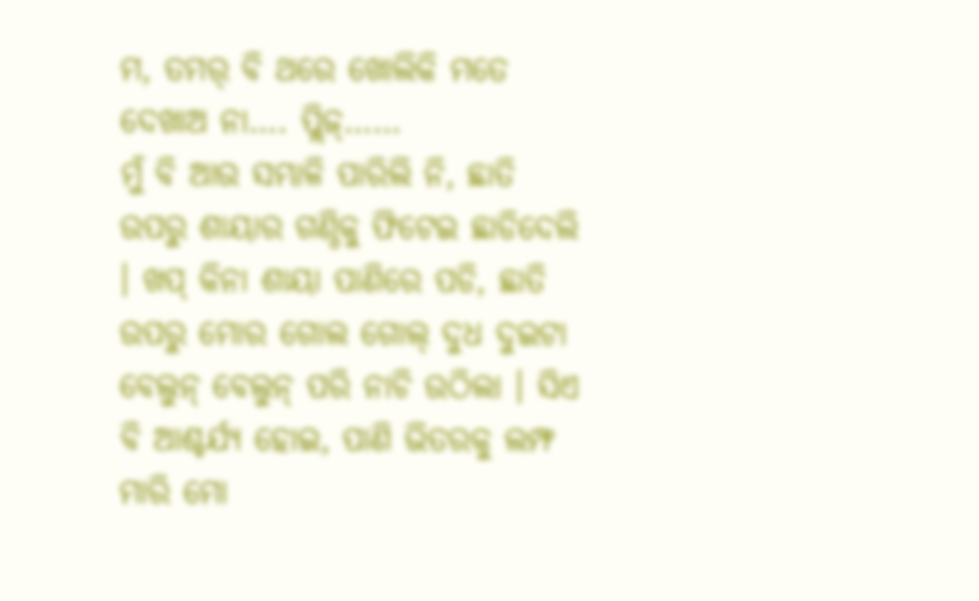ମ, ତମର୍ ବି ଥରେ ଖୋଲିକି ମତେ ଦେଖାଅ ନା…. ପ୍ଲିଜ୍……
ମୁଁ ବି ଆଉ ସମ୍ଭାଳି ପାରିଲି ନି, ଛାତି ଉପରୁ ଶାୟାର ଗଣ୍ଠିକୁ ଫିଟେଇ ଛାଡିଦେଲି । ଖପ୍ କିନା ଶାୟା ପାଣିରେ ପଡି, ଛାତି ଉପରୁ ମୋର ଗୋଲ ଗୋଲ୍ ଦୁଧ ଦୁଇଟା ବେଲୁନ୍ ବେଲୁନ୍ ପରି ନାଚି ଉଠିଲା । ସିଏ ବି ଆଶ୍ଚର୍ଯ୍ୟ ହୋଇ, ପାଣି ଭିତରକୁ ଲମ୍ଫ ମାରି ମୋ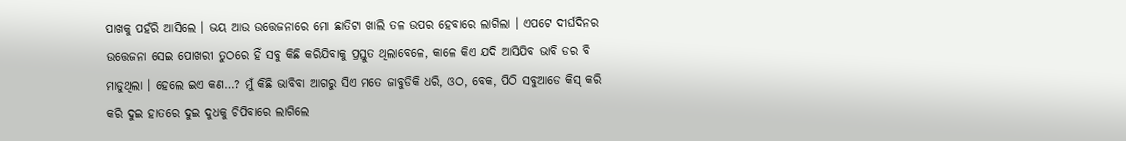ପାଖକୁ ପହଁରି ଆସିଲେ । ଭୟ ଆଉ ଉତ୍ତେଜନାରେ ମୋ ଛାତିଟା ଖାଲି ତଳ ଉପର ହେବାରେ ଲାଗିଲା । ଏପଟେ ଦୀର୍ଘଦିନର ଉତ୍ତେଜନା ସେଇ ପୋଖରୀ ତୁଠରେ ହିଁ ସବୁ କିଛି କରିଯିବାକୁ ପ୍ରସ୍ତୁତ ଥିଲାବେଳେ, କାଳେ କିଏ ଯଦି ଆସିଯିବ ଭାବି ଡର ବି ମାଡୁଥିଲା । ହେଲେ ଇଏ କଣ…? ମୁଁ କିଛି ଭାବିବା ଆଗରୁ ସିଏ ମତେ ଜାବୁଡିକି ଧରି, ଓଠ, ବେକ, ପିଠି ସବୁଆଡେ କିସ୍ କରି କରି ଦୁଇ ହାତରେ ଦୁଇ ଦୁଧକୁ ଚିପିବାରେ ଲାଗିଲେ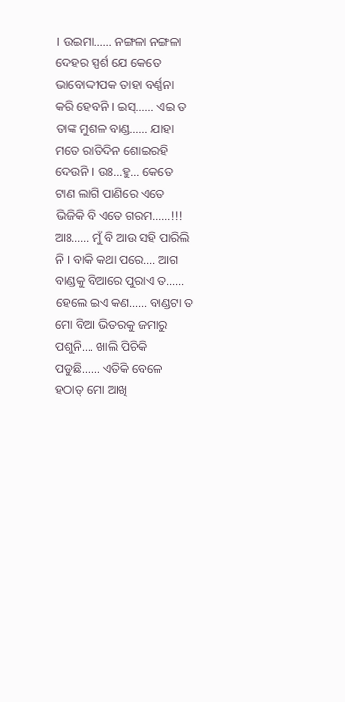। ଉଇମା…… ନଙ୍ଗଳା ନଙ୍ଗଳା ଦେହର ସ୍ପର୍ଶ ଯେ କେତେ ଭାବୋଦ୍ଦୀପକ ତାହା ବର୍ଣ୍ଣନା କରି ହେବନି । ଇସ୍…… ଏଇ ତ ତାଙ୍କ ମୁଶଳ ବାଣ୍ଡ…… ଯାହା ମତେ ରାତିଦିନ ଶୋଇରହି ଦେଉନି । ଉଃ…ହୁ… କେତେ ଟାଣ ଲାଗି ପାଣିରେ ଏତେ ଭିଜିକି ବି ଏତେ ଗରମ……!!! ଆଃ…… ମୁଁ ବି ଆଉ ସହି ପାରିଲି ନି । ବାକି କଥା ପରେ…. ଆଗ ବାଣ୍ଡକୁ ବିଆରେ ପୁରାଏ ତ…… ହେଲେ ଇଏ କଣ…… ବାଣ୍ଡଟା ତ ମୋ ବିଆ ଭିତରକୁ ଜମାରୁ ପଶୁନି…. ଖାଲି ପିଚିକି ପଡୁଛି…… ଏତିକି ବେଳେ ହଠାତ୍ ମୋ ଆଖି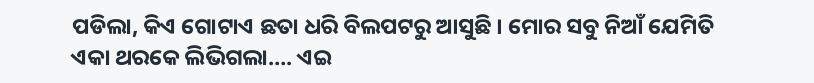ପଡିଲା, କିଏ ଗୋଟାଏ ଛତା ଧରି ବିଲପଟରୁ ଆସୁଛି । ମୋର ସବୁ ନିଆଁ ଯେମିତି ଏକା ଥରକେ ଲିଭିଗଲା…. ଏଇ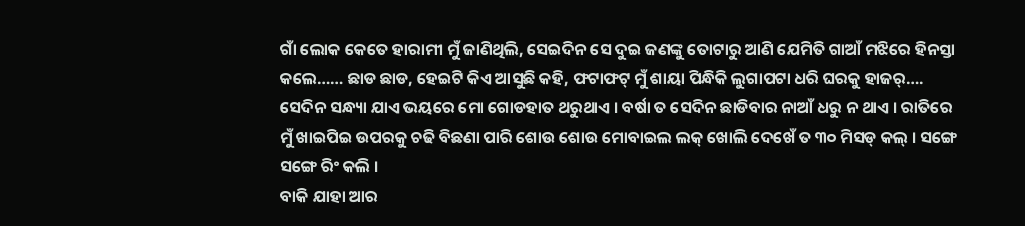ଗାଁ ଲୋକ କେତେ ହାରାମୀ ମୁଁ ଜାଣିଥିଲି, ସେଇଦିନ ସେ ଦୁଇ ଜଣଙ୍କୁ ତୋଟାରୁ ଆଣି ଯେମିତି ଗାଆଁ ମଝିରେ ହିନସ୍ତା କଲେ…… ଛାଡ ଛାଡ, ହେଇଟି କିଏ ଆସୁଛି କହି, ଫଟାଫଟ୍ ମୁଁ ଶାୟା ପିନ୍ଧିକି ଲୁଗାପଟା ଧରି ଘରକୁ ହାଜର୍…. ସେଦିନ ସନ୍ଧ୍ୟା ଯାଏ ଭୟରେ ମୋ ଗୋଡହାତ ଥରୁଥାଏ । ବର୍ଷା ତ ସେଦିନ ଛାଡିବାର ନାଆଁ ଧରୁ ନ ଥାଏ । ରାତିରେ ମୁଁ ଖାଇପିଇ ଉପରକୁ ଚଢି ବିଛଣା ପାରି ଶୋଉ ଶୋଉ ମୋବାଇଲ ଲକ୍ ଖୋଲି ଦେଖେଁ ତ ୩୦ ମିସଡ୍ କଲ୍ । ସଙ୍ଗେ ସଙ୍ଗେ ରିଂ କଲି ।
ବାକି ଯାହା ଆର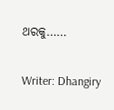ଥରକୁ……

Writer: Dhangiry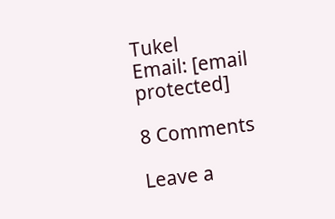Tukel
Email: [email protected]

8 Comments

Leave a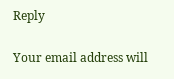Reply

Your email address will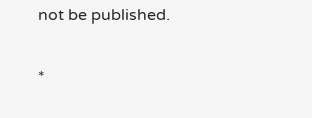not be published.


*